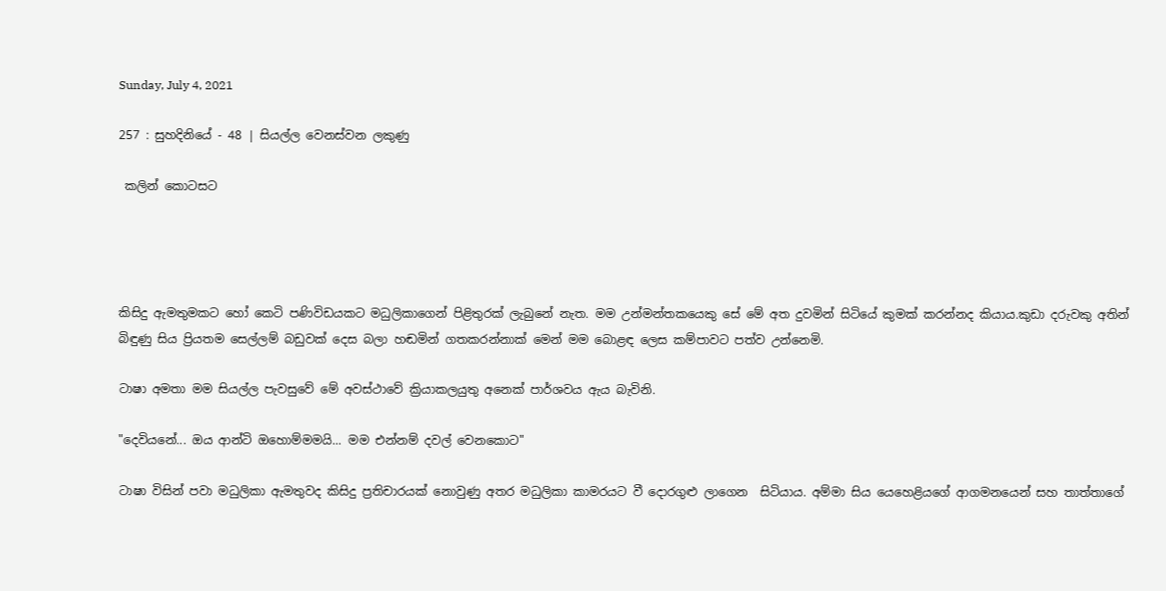Sunday, July 4, 2021

257 : සුහදිනියේ - 48 | සියල්ල වෙනස්වන ලකුණු

 කලින් කොටසට




කිසිදු ඇමතුමකට හෝ කෙටි පණිවිඩයකට මධුලිකාගෙන් පිළිතුරක් ලැබුනේ නැත. මම උන්මන්තකයෙකු සේ මේ අත දුවමින් සිටියේ කුමක් කරන්නද කියාය.කුඩා දරුවකු අතින් බිඳුණු සිය ප්‍රියතම සෙල්ලම් බඩුවක් දෙස බලා හඬමින් ගතකරන්නාක් මෙන් මම බොළඳ ලෙස කම්පාවට පත්ව උන්නෙමි.

ටාෂා අමතා මම සියල්ල පැවසුවේ මේ අවස්ථාවේ ක්‍රියාකලයුතු අනෙක් පාර්ශවය ඇය බැවිනි.

"දෙවියනේ... ඔය ආන්ටි ඔහොම්මමයි... මම එන්නම් දවල් වෙනකොට"

ටාෂා විසින් පවා මධුලිකා ඇමතුවද කිසිදු ප්‍රතිචාරයක් නොවුණු අතර මධුලිකා කාමරයට වී දොරගුළු ලාගෙන  සිටියාය. අම්මා සිය යෙහෙළියගේ ආගමනයෙන් සහ තාත්තාගේ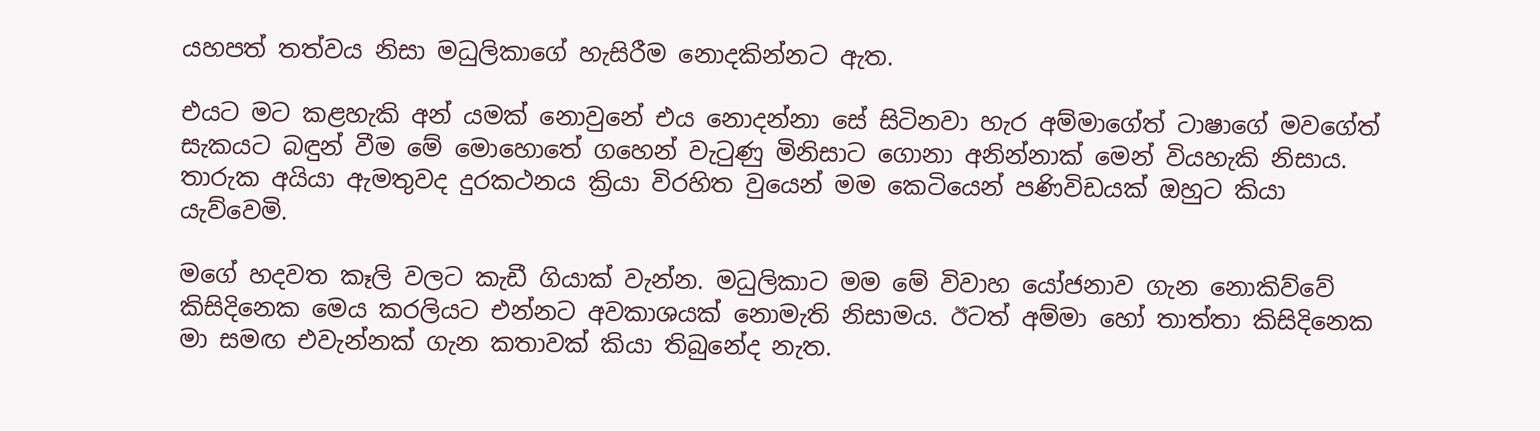යහපත් තත්වය නිසා මධුලිකාගේ හැසිරීම නොදකින්නට ඇත.

එයට මට කළහැකි අන් යමක් නොවුනේ එය නොදන්නා සේ සිටිනවා හැර අම්මාගේත් ටාෂාගේ මවගේත් සැකයට බඳුන් වීම මේ මොහොතේ ගහෙන් වැටුණු මිනිසාට ගොනා අනින්නාක් මෙන් වියහැකි නිසාය. තාරුක අයියා ඇමතුවද දුරකථනය ක්‍රියා විරහිත වුයෙන් මම කෙටියෙන් පණිවිඩයක් ඔහුට කියා යැව්වෙමි.

මගේ හදවත කෑලි වලට කැඩී ගියාක් වැන්න. මධුලිකාට මම මේ විවාහ යෝජනාව ගැන නොකිව්වේ කිසිදිනෙක මෙය කරලියට එන්නට අවකාශයක් නොමැති නිසාමය. ඊටත් අම්මා හෝ තාත්තා කිසිදිනෙක මා සමඟ එවැන්නක් ගැන කතාවක් කියා තිබුනේද නැත.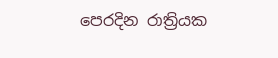පෙරදින රාත්‍රියක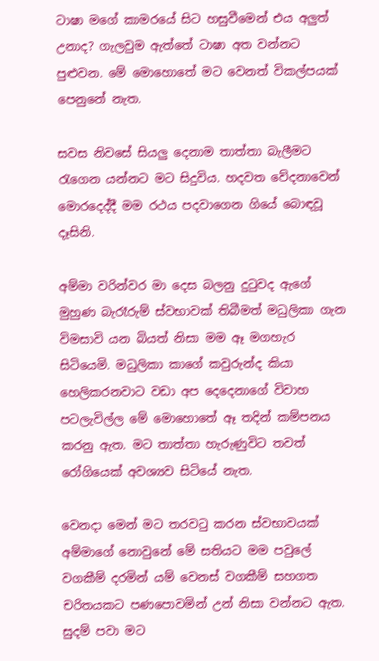ටාෂා මගේ කාමරයේ සිට හසුවීමෙන් එය අලුත්  උනාද? ගැලවුම ඇත්තේ ටාෂා අත වන්නට පුළුවන. මේ මොහොතේ මට වෙනත් විකල්පයක් පෙනුනේ නැත.

සවස නිවසේ සියලු දෙනාම තාත්තා බැලීමට රැගෙන යන්නට මට සිදුවිය. හදවත වේදනාවෙන් මොරදෙද්දී මම රථය පදවාගෙන ගියේ බොඳවූ දෑසිනි.

අම්මා වරින්වර මා දෙස බලනු දුටුවද ඇගේ මුහුණ බැරෑරුම් ස්වභාවක් තිබීමත් මධුලිකා ගැන විමසාවි යන බියත් නිසා මම ඈ මගහැර  සිටියෙමි. මධුලිකා කාගේ කවුරුන්ද කියා හෙලිකරනවාට වඩා අප දෙදෙනාගේ විවාහ පටලැවිල්ල මේ මොහොතේ ඈ තදින් කම්පනය කරනු ඇත. මට තාත්තා හැරුණුවිට තවත්  රෝගියෙක් අවශ්‍යව සිටියේ නැත.

වෙනදා මෙන් මට තරවටු කරන ස්වභාවයක් අම්මාගේ නොවුනේ මේ සතියට මම පවුලේ වගකීම් දරමින් යම් වෙනස් වගකීම් සහගත චරිතයකට පණපොවමින් උන් නිසා වන්නට ඇත. සුදම් පවා මට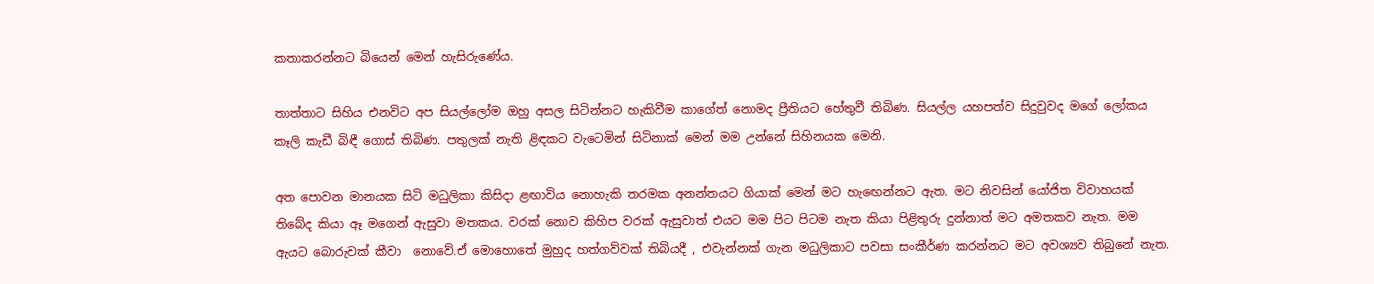කතාකරන්නට බියෙන් මෙන් හැසිරුණේය.

තාත්තාට සිහිය එනවිට අප සියල්ලෝම ඔහු අසල සිටින්නට හැකිවීම කාගේත් නොමද ප්‍රීතියට හේතුවී තිබිණ. සියල්ල යහපත්ව සිදුවුවද මගේ ලෝකය කෑලි කැඩී බිඳී ගොස් තිබිණ. පතුලක් නැති ළිඳකට වැටෙමින් සිටිනාක් මෙන් මම උන්නේ සිහිනයක මෙනි.

අත පොවන මානයක සිටි මධුලිකා කිසිදා ළඟාවිය නොහැකි තරමක අනන්තයට ගියාක් මෙන් මට හැඟෙන්නට ඇත. මට නිවසින් යෝජිත විවාහයක් තිබේද කියා ඈ මගෙන් ඇසුවා මතකය. වරක් නොව කිහිප වරක් ඇසුවාත් එයට මම පිට පිටම නැත කියා පිළිතුරු දුන්නාත් මට අමතකව නැත. මම ඇයට බොරුවක් කීවා  නොවේ.ඒ මොහොතේ මුහුද හත්ගව්වක් තිබියදී , එවැන්නක් ගැන මධුලිකාට පවසා සංකීර්ණ කරන්නට මට අවශ්‍යව තිබුනේ නැත.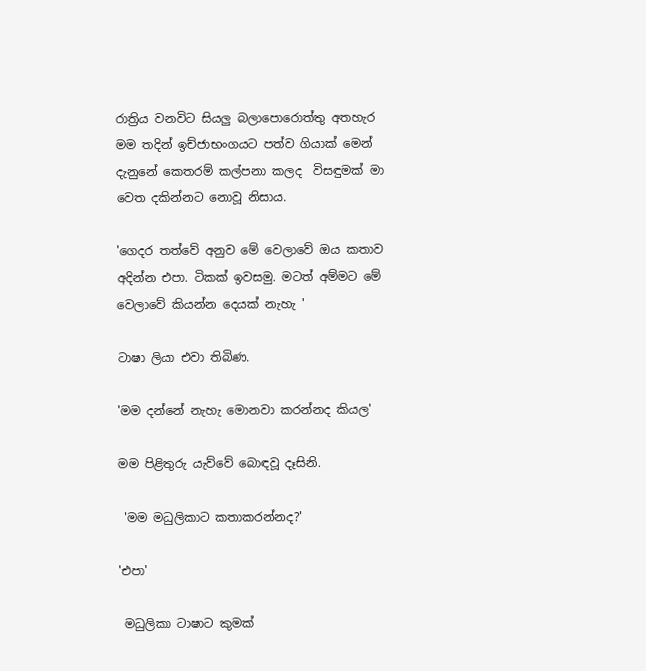රාත්‍රිය වනවිට සියලු බලාපොරොත්තු අතහැර මම තදින් ඉච්ජාභංගයට පත්ව ගියාක් මෙන් දැනුනේ කෙතරම් කල්පනා කලද  විසඳුමක් මා වෙත දකින්නට නොවූ නිසාය.

'ගෙදර තත්වේ අනුව මේ වෙලාවේ ඔය කතාව අදින්න එපා. ටිකක් ඉවසමු. මටත් අම්මට මේ වෙලාවේ කියන්න දෙයක් නැහැ '

ටාෂා ලියා එවා තිබිණ.

'මම දන්නේ නැහැ මොනවා කරන්නද කියල'

මම පිළිතුරු යැව්වේ බොඳවූ දෑසිනි.

 'මම මධුලිකාට කතාකරන්නද?'

'එපා'

 මධුලිකා ටාෂාට කුමක්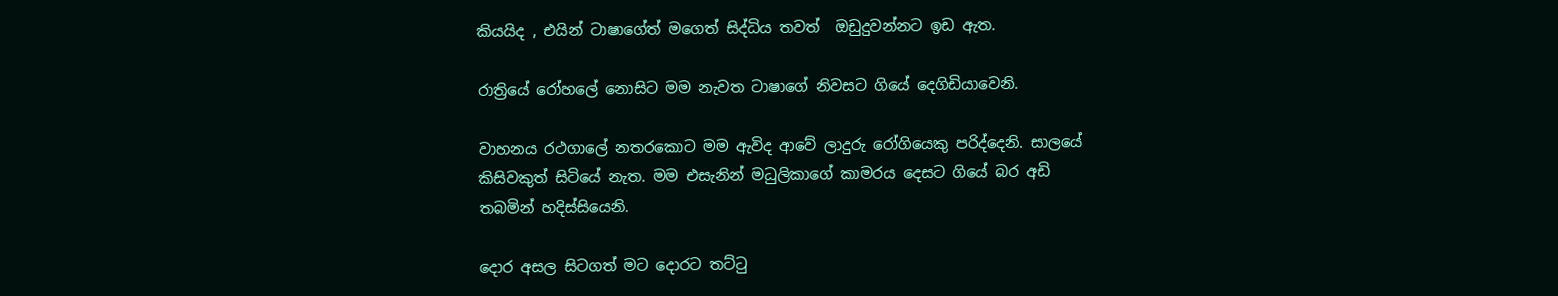කියයිද , එයින් ටාෂාගේත් මගෙත් සිද්ධිය තවත්  ඔඩුදුවන්නට ඉඩ ඇත.

රාත්‍රියේ රෝහලේ නොසිට මම නැවත ටාෂාගේ නිවසට ගියේ දෙගිඩියාවෙනි.

වාහනය රථගාලේ නතරකොට මම ඇවිද ආවේ ලාදුරු රෝගියෙකු පරිද්දෙනි. සාලයේ කිසිවකුත් සිටියේ නැත. මම එසැනින් මධුලිකාගේ කාමරය දෙසට ගියේ බර අඩි තබමින් හදිස්සියෙනි.

දොර අසල සිටගත් මට දොරට තට්ටු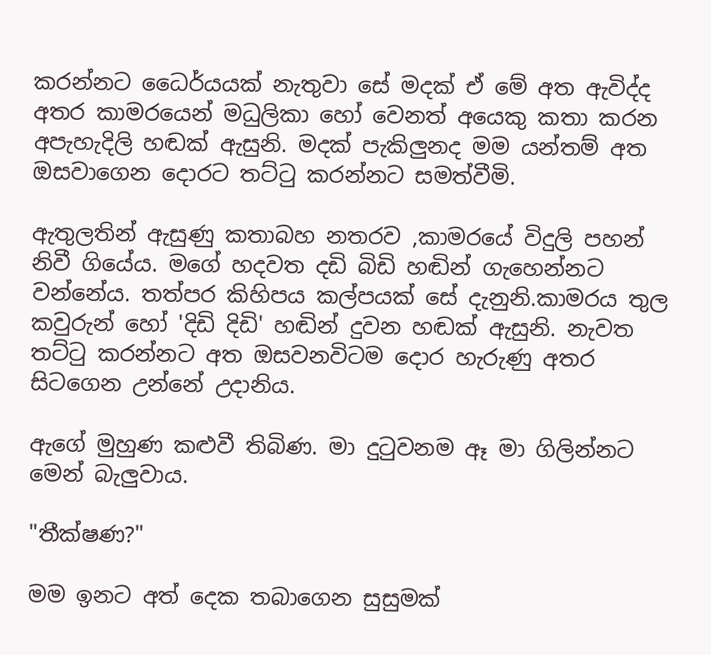කරන්නට ධෛර්යයක් නැතුවා සේ මදක් ඒ මේ අත ඇවිද්ද අතර කාමරයෙන් මධුලිකා හෝ වෙනත් අයෙකු කතා කරන අපැහැදිලි හඬක් ඇසුනි. මදක් පැකිලුනද මම යන්තම් අත ඔසවාගෙන දොරට තට්ටු කරන්නට සමත්වීමි.

ඇතුලතින් ඇසුණු කතාබහ නතරව ,කාමරයේ විදුලි පහන් නිවී ගියේය. මගේ හදවත දඩි බිඩි හඬින් ගැහෙන්නට වන්නේය. තත්පර කිහිපය කල්පයක් සේ දැනුනි.කාමරය තුල කවුරුන් හෝ 'දිඩි දිඩි' හඬින් දුවන හඬක් ඇසුනි. නැවත තට්ටු කරන්නට අත ඔසවනවිටම දොර හැරුණු අතර සිටගෙන උන්නේ උදානිය.

ඇගේ මුහුණ කළුවී තිබිණ. මා දුටුවනම ඈ මා ගිලින්නට මෙන් බැලුවාය.

"තීක්ෂණ?"

මම ඉනට අත් දෙක තබාගෙන සුසුමක්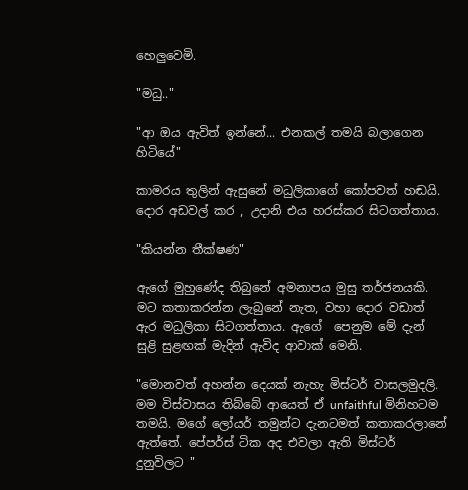හෙලුවෙමි.

"මධු.."

"ආ ඔය ඇවිත් ඉන්නේ... එනකල් තමයි බලාගෙන හිටියේ"

කාමරය තුලින් ඇසුනේ මධුලිකාගේ කෝපවත් හඬයි. දොර අඩවල් කර , උදානි එය හරස්කර සිටගත්තාය.

"කියන්න තීක්ෂණ"

ඇගේ මුහුණේද තිබුනේ අමනාපය මුසු තර්ජනයකි. මට කතාකරන්න ලැබුනේ නැත, වහා දොර වඩාත් ඇර මධුලිකා සිටගත්තාය. ඇගේ  පෙනුම මේ දැන් සුළි සුළඟක් මැදින් ඇවිද ආවාක් මෙනි.

"මොනවත් අහන්න දෙයක් නැහැ මිස්ටර් වාසලමුදලි. මම විස්වාසය තිබ්බේ ආයෙත් ඒ unfaithful මිනිහටම තමයි. මගේ ලෝයර් තමුන්ට දැනටමත් කතාකරලානේ ඇත්තේ. පේපර්ස් ටික අද එවලා ඇති මිස්ටර් දුනුවිලට "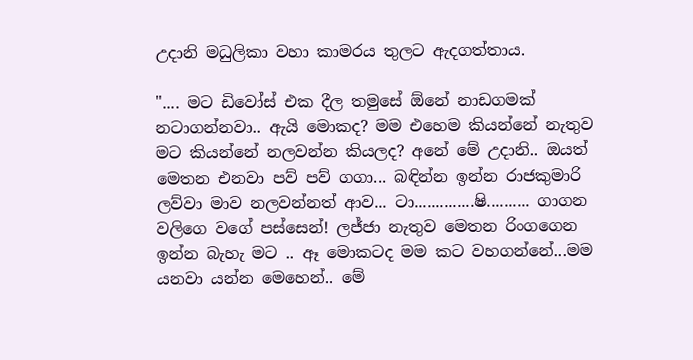උදානි මධුලිකා වහා කාමරය තුලට ඇදගත්තාය.

".... මට ඩිවෝස් එක දීල තමුසේ ඕනේ නාඩගමක් නටාගන්නවා.. ඇයි මොකද? මම එහෙම කියන්නේ නැතුව මට කියන්නේ නලවන්න කියලද? අනේ මේ උදානි.. ඔයත් මෙතන එනවා පව් පව් ගගා... බඳින්න ඉන්න රාජකුමාරි ලව්වා මාව නලවන්නත් ආව... ටා..............ෂි.......... ගාගන වලිගෙ වගේ පස්සෙන්! ලජ්ජා නැතුව මෙතන රිංගගෙන ඉන්න බැහැ මට .. ඈ මොකටද මම කට වහගන්නේ...මම යනවා යන්න මෙහෙන්.. මේ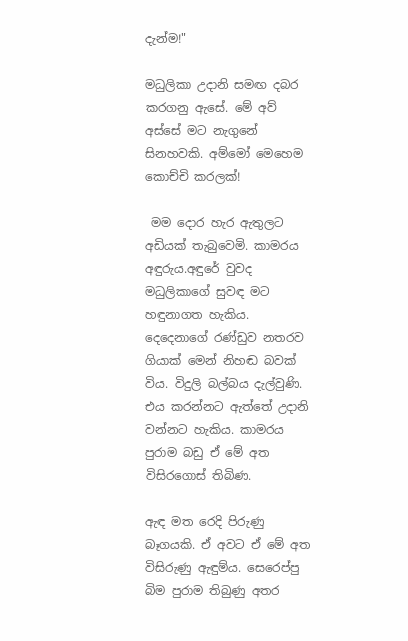දැන්ම!"

මධුලිකා උදානි සමඟ දබර කරගනු ඇසේ. මේ අව් අස්සේ මට නැගුනේ සිනහවකි. අම්මෝ මෙහෙම කොච්චි කරලක්!

 මම දොර හැර ඇතුලට අඩියක් තැබුවෙමි. කාමරය  අඳුරුය.අඳුරේ වුවද මධුලිකාගේ සුවඳ මට හඳුනාගත හැකිය. දෙදෙනාගේ රණ්ඩුව නතරව ගියාක් මෙන් නිහඬ බවක් විය. විදුලි බල්බය දැල්වුණි. එය කරන්නට ඇත්තේ උදානි වන්නට හැකිය. කාමරය පුරාම බඩු ඒ මේ අත විසිරගොස් තිබිණ.

ඇඳ මත රෙදි පිරුණු බෑගයකි. ඒ අවට ඒ මේ අත විසිරුණු ඇඳුම්ය. සෙරෙප්පු බිම පුරාම තිබුණු අතර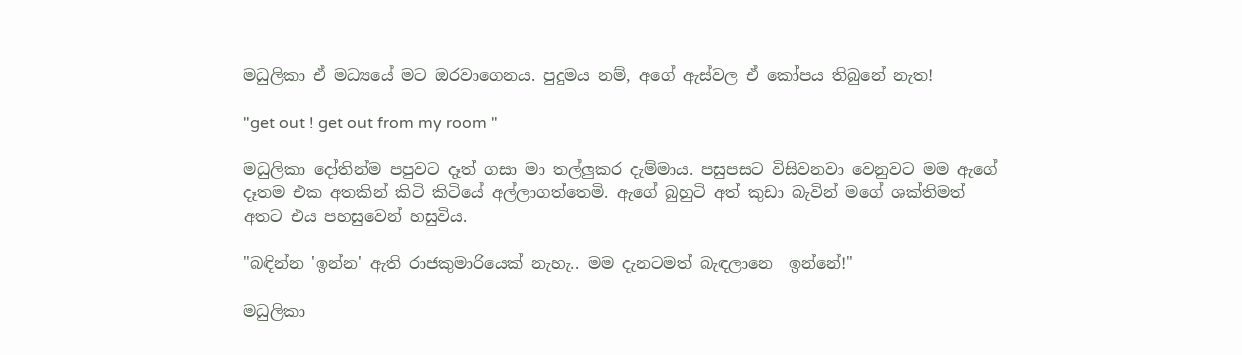මධුලිකා ඒ මධ්‍යයේ මට ඔරවාගෙනය. පුදුමය නම්, අගේ ඇස්වල ඒ කෝපය තිබුනේ නැත!

"get out ! get out from my room "

මධුලිකා දෝතින්ම පපුවට දෑත් ගසා මා තල්ලුකර දැම්මාය. පසුපසට විසිවනවා වෙනුවට මම ඇගේ දෑතම එක අතකින් කිටි කිටියේ අල්ලාගත්තෙමි. ඇගේ බුහුටි අත් කුඩා බැවින් මගේ ශක්තිමත් අතට එය පහසුවෙන් හසුවිය.

"බඳින්න 'ඉන්න' ඇති රාජකුමාරියෙක් නැහැ.. මම දැනටමත් බැඳලානෙ  ඉන්නේ!"

මධුලිකා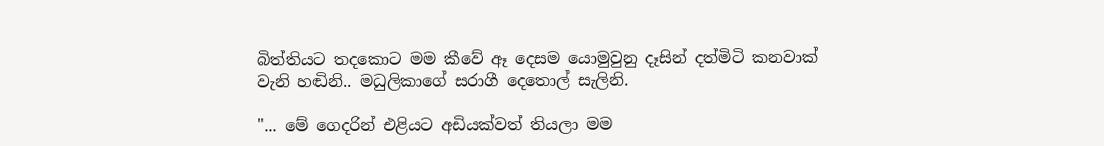බිත්තියට තදකොට මම කීවේ ඈ දෙසම යොමුවුනු දෑසින් දත්මිටි කනවාක් වැනි හඬිනි.. මධුලිකාගේ සරාගී දෙතොල් සැලිනි.

"... මේ ගෙදරින් එළියට අඩියක්වත් තියලා මම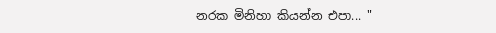නරක මිනිහා කියන්න එපා... "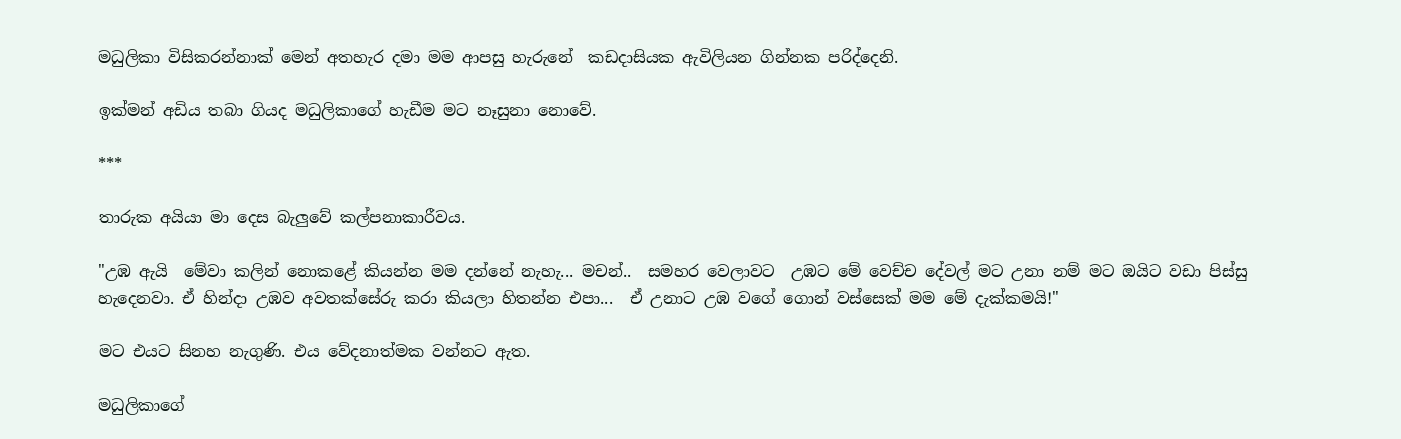මධුලිකා විසිකරන්නාක් මෙන් අතහැර දමා මම ආපසු හැරුනේ  කඩදාසියක ඇවිලියන ගින්නක පරිද්දෙනි.

ඉක්මන් අඩිය තබා ගියද මධුලිකාගේ හැඩීම මට නෑසුනා නොවේ.

***

තාරුක අයියා මා දෙස බැලුවේ කල්පනාකාරීවය.

"උඹ ඇයි  මේවා කලින් නොකළේ කියන්න මම දන්නේ නැහැ... මචන්..  සමහර වෙලාවට  උඹට මේ වෙච්ච දේවල් මට උනා නම් මට ඔයිට වඩා පිස්සු හැදෙනවා. ඒ හින්දා උඹව අවතක්සේරු කරා කියලා හිතන්න එපා...  ඒ උනාට උඹ වගේ ගොන් වස්සෙක් මම මේ දැක්කමයි!"

මට එයට සිනහ නැගුණි. එය වේදනාත්මක වන්නට ඇත.

මධුලිකාගේ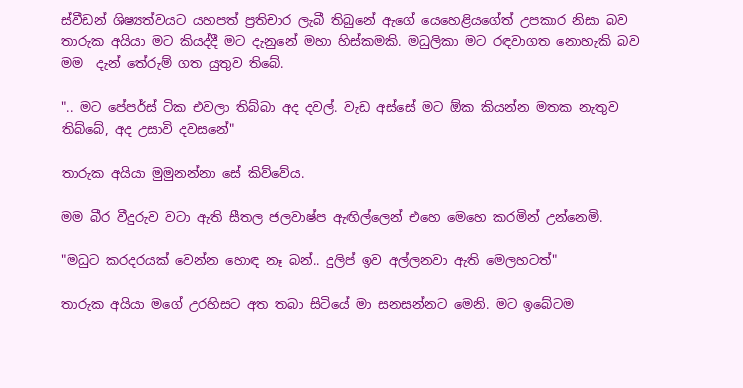ස්වීඩන් ශිෂ්‍යත්වයට යහපත් ප්‍රතිචාර ලැබී තිබුනේ ඇගේ යෙහෙළියගේත් උපකාර නිසා බව තාරුක අයියා මට කියද්දී මට දැනුනේ මහා හිස්කමකි. මධුලිකා මට රඳවාගත නොහැකි බව මම  දැන් තේරුම් ගත යුතුව තිබේ.

".. මට පේපර්ස් ටික එවලා තිබ්බා අද දවල්. වැඩ අස්සේ මට ඕක කියන්න මතක නැතුව තිබ්බේ, අද උසාවි දවසනේ"

තාරුක අයියා මුමුනන්නා සේ කිව්වේය.

මම බීර වීදුරුව වටා ඇති සීතල ජලවාෂ්ප ඇඟිල්ලෙන් එහෙ මෙහෙ කරමින් උන්නෙමි.

"මධුට කරදරයක් වෙන්න හොඳ නෑ බන්.. දුලිප් ඉව අල්ලනවා ඇති මෙලහටත්"

තාරුක අයියා මගේ උරහිසට අත තබා සිටියේ මා සනසන්නට මෙනි. මට ඉබේටම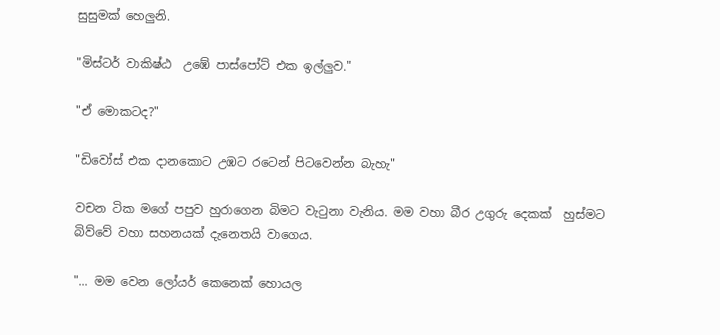සුසුමක් හෙලුනි.

"මිස්ටර් වාකිෂ්ඨ  උඹේ පාස්පෝට් එක ඉල්ලුව."

"ඒ මොකටද?"

"ඩිවෝස් එක දානකොට උඹට රටෙන් පිටවෙන්න බැහැ"

වචන ටික මගේ පපුව හුරාගෙන බිමට වැටුනා වැනිය. මම වහා බීර උගුරු දෙකක්  හුස්මට බිව්වේ වහා සහනයක් දැනෙතයි වාගෙය.

"... මම වෙන ලෝයර් කෙනෙක් හොයල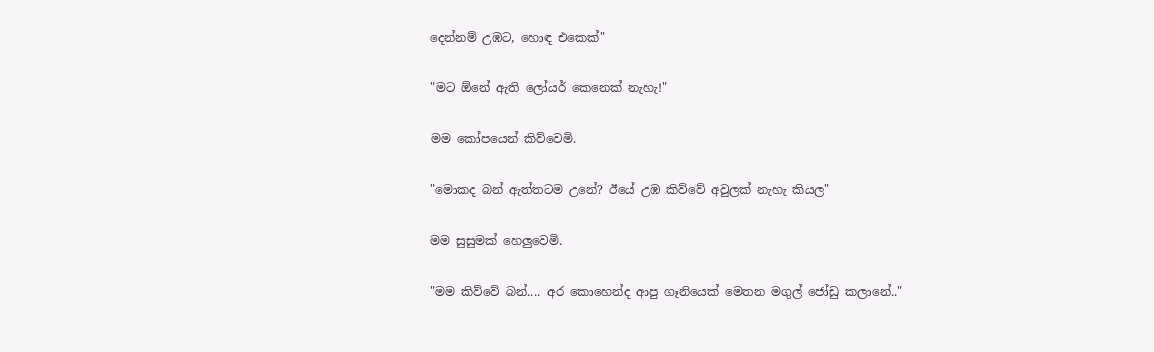දෙන්නම් උඹට, හොඳ එකෙක්"

"මට ඕනේ ඇති ලෝයර් කෙනෙක් නැහැ!"

මම කෝපයෙන් කිව්වෙමි.

"මොකද බන් ඇත්තටම උනේ? ඊයේ උඹ කිව්වේ අවුලක් නැහැ කියල"

මම සුසුමක් හෙලුවෙමි.

"මම කිව්වේ බන්.... අර කොහෙන්ද ආපු ගෑනියෙක් මෙතන මගුල් ජෝඩු කලානේ.."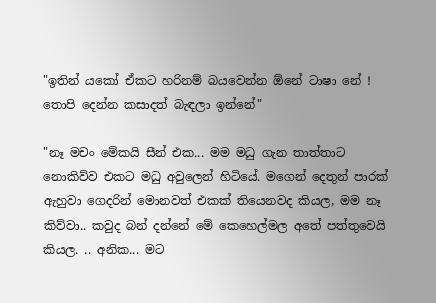"ඉතින් යකෝ ඒකට හරිනම් බයවෙන්න ඕනේ ටාෂා නේ ! තොපි දෙන්න කසාදත් බැඳලා ඉන්නේ"

"නෑ මචං මේකයි සීන් එක... මම මධු ගැන තාත්තාට නොකිව්ව එකට මධු අවුලෙන් හිටියේ. මගෙන් දෙතුන් පාරක් ඇහුවා ගෙදරින් මොනවත් එකක් තියෙනවද කියල, මම නෑ කිව්වා.. කවුද බන් දන්නේ මේ කෙහෙල්මල අතේ පත්තුවෙයි කියල. .. අනික... මට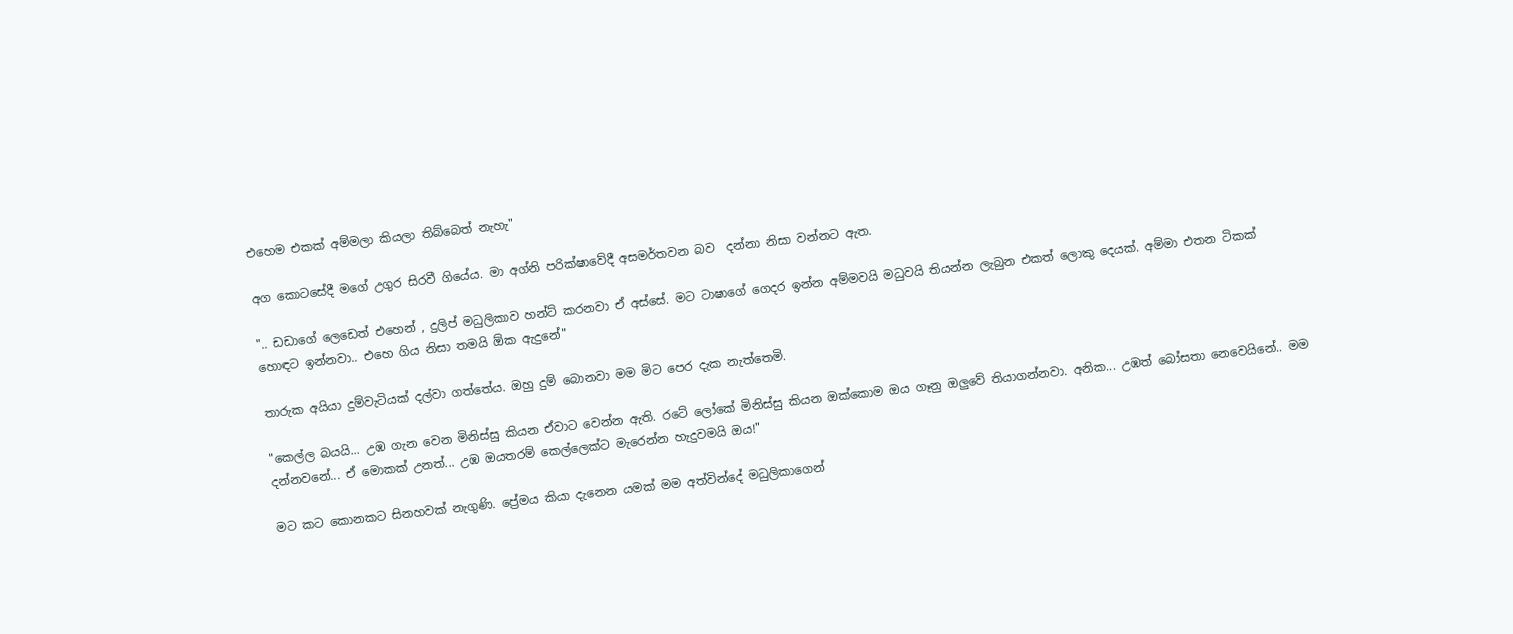එහෙම එකක් අම්මලා කියලා තිබ්බෙත් නැහැ"

අග කොටසේදී මගේ උගුර සිරවී ගියේය. මා අග්නි පරික්ෂාවේදී අසමර්තවන බව  දන්නා නිසා වන්නට ඇත.

".. ඩඩාගේ ලෙඩෙත් එහෙන් , දුලිප් මධුලිකාව හන්ට් කරනවා ඒ අස්සේ. මට ටාෂාගේ ගෙදර ඉන්න අම්මවයි මධුවයි තියන්න ලැබුන එකත් ලොකු දෙයක්. අම්මා එතන ටිකක් හොඳට ඉන්නවා.. එහෙ ගිය නිසා තමයි ඕක ඇදුනේ"

තාරුක අයියා දුම්වැටියක් දල්වා ගත්තේය. ඔහු දුම් බොනවා මම මිට පෙර දැක නැත්තෙමි.

"කෙල්ල බයයි... උඹ ගැන වෙන මිනිස්සු කියන ඒවාට වෙන්න ඇති. රටේ ලෝකේ මිනිස්සු කියන ඔක්කොම ඔය ගෑනු ඔලුවේ තියාගන්නවා. අනික... උඹත් බෝසතා නෙවෙයිනේ.. මම දන්නවනේ... ඒ මොකක් උනත්... උඹ ඔයතරම් කෙල්ලෙක්ට මැරෙන්න හැදුවමයි ඔය!"

මට කට කොනකට සිනහවක් නැගුණි. ප්‍රේමය කියා දැනෙන යමක් මම අත්වින්දේ මධුලිකාගෙන්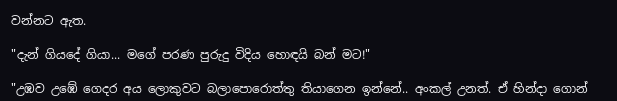වන්නට ඇත.

"දැන් ගියදේ ගියා... මගේ පරණ පුරුදු විදිය හොඳයි බන් මට!"

"උඹව උඹේ ගෙදර අය ලොකුවට බලාපොරොත්තු තියාගෙන ඉන්නේ.. අංකල් උනත්. ඒ හින්දා ගොන්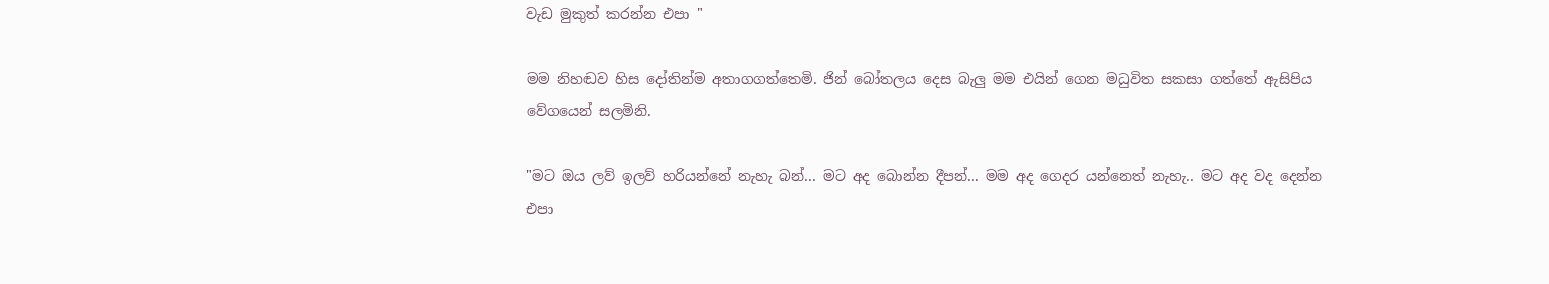වැඩ මුකුත් කරන්න එපා "

මම නිහඬව හිස දෝතින්ම අතාගගත්තෙමි. ජින් බෝතලය දෙස බැලු මම එයින් ගෙන මධුවිත සකසා ගත්තේ ඇසිපිය වේගයෙන් සලමිනි.

"මට ඔය ලව් ඉලව් හරියන්නේ නැහැ බන්... මට අද බොන්න දීපන්... මම අද ගෙදර යන්නෙත් නැහැ.. මට අද වද දෙන්න එපා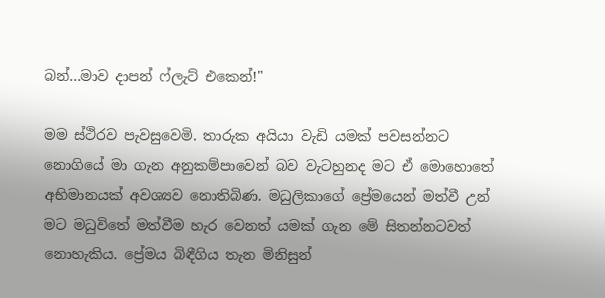බන්...මාව දාපන් ෆ්ලැට් එකෙන්!"

මම ස්ථිරව පැවසුවෙමි. තාරුක අයියා වැඩි යමක් පවසන්නට නොගියේ මා ගැන අනුකම්පාවෙන් බව වැටහුනද මට ඒ මොහොතේ අභිමානයක් අවශ්‍යව නොතිබිණ. මධුලිකාගේ ප්‍රේමයෙන් මත්වී උන් මට මධුවිතේ මත්වීම හැර වෙනත් යමක් ගැන මේ සිතන්නටවත් නොහැකිය. ප්‍රේමය බිඳීගිය තැන මිනිසුන්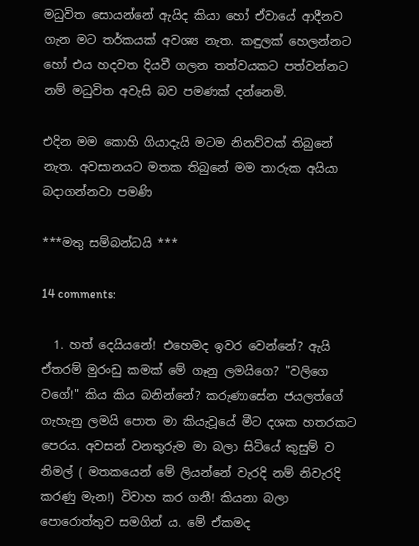මධුවිත සොයන්නේ ඇයිද කියා හෝ ඒවායේ ආදීනව ගැන මට තර්කයක් අවශ්‍ය නැත. කඳුලක් හෙලන්නට හෝ එය හදවත දියවී ගලන තත්වයකට පත්වන්නට නම් මධුවිත අවැසි බව පමණක් දන්නෙමි.

එදින මම කොහි ගියාදැයි මටම නිනව්වක් තිබුනේ නැත. අවසානයට මතක තිබුනේ මම තාරුක අයියා බදාගන්නවා පමණි

***මතු සම්බන්ධයි ***

14 comments:

  1. හත් දෙයියනේ! එහෙමද ඉවර වෙන්නේ? ඇයි ඒතරම් මුරංඩු කමක් මේ ගෑනු ලමයිගෙ? "වලිගෙ වගේ!" කිය කිය බනින්නේ? කරුණාසේන ජයලත්ගේ ගැහැනු ලමයි පොත මා කියැවූයේ මීට දශක හතරකට පෙරය. අවසන් වනතුරුම මා බලා සිටියේ කුසුම් ව නිමල් ( මතකයෙන් මේ ලියන්නේ වැරදි නම් නිවැරදි කරණු මැන!) විවාහ කර ගනී! කියනා බලා පොරොත්තුව සමගින්‍ ය. මේ ඒකමද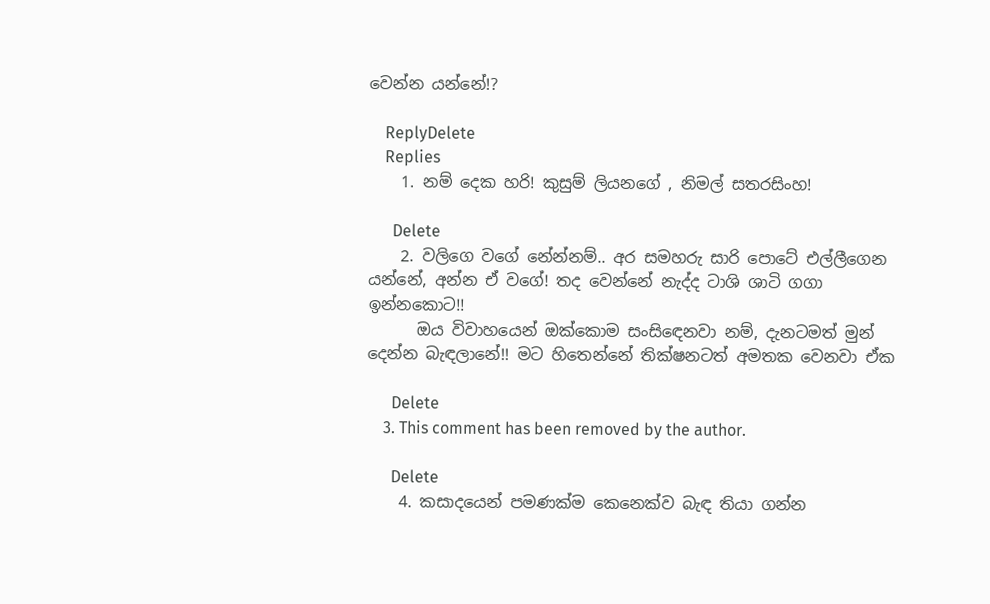වෙන්න යන්නේ!?

    ReplyDelete
    Replies
    1. නම් දෙක හරි! කුසුම් ලියනගේ , නිමල් සතරසිංහ!

      Delete
    2. වලිගෙ වගේ නේන්නම්.. අර සමහරු සාරි පොටේ එල්ලීගෙන යන්නේ, අන්න ඒ වගේ! තද වෙන්නේ නැද්ද ටාශි ශාටි ගගා ඉන්නකොට!!
      ඔය විවාහයෙන් ඔක්කොම සංසිඳෙනවා නම්, දැනටමත් මුන් දෙන්න බැඳලානේ!! මට හිතෙන්නේ තික්ෂනටත් අමතක වෙනවා ඒක

      Delete
    3. This comment has been removed by the author.

      Delete
    4. කසාදයෙන් පමණක්ම කෙනෙක්ව බැඳ තියා ගන්න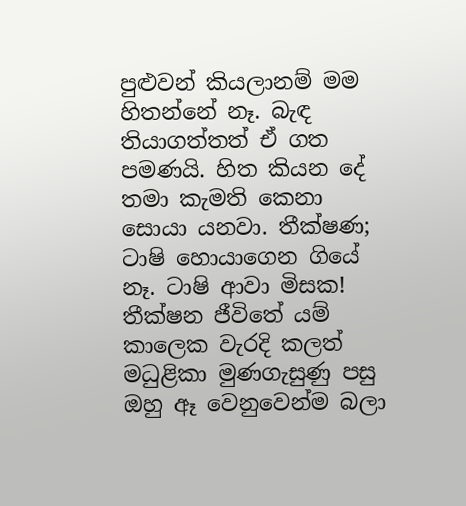පුළුවන් කියලානම් මම හිතන්නේ නෑ. බැඳ තියාගත්තත් ඒ ගත පමණයි. හිත කියන දේ තමා කැමති කෙනා සොයා යනවා. තීක්ෂණ; ටාෂි හොයාගෙන ගියේ නෑ. ටාෂි ආවා මිසක! තීක්ෂන ජීවිතේ යම් කාලෙක වැරදි කලත් මධුළිකා මුණගැසුණු පසු ඔහු ඈ වෙනුවෙන්ම බලා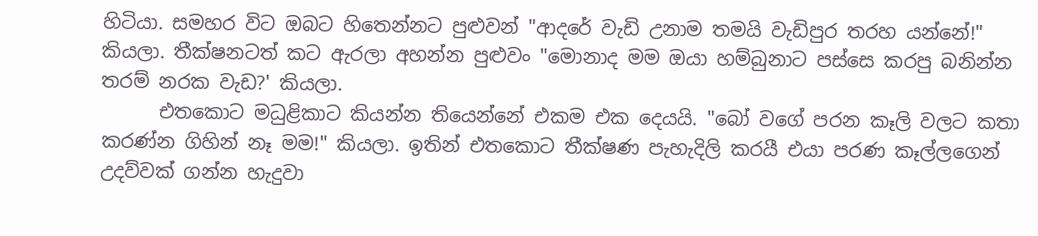හිටියා. සමහර විට ඔබට හිතෙන්නට පුළුවන් "ආදරේ වැඩි උනාම තමයි වැඩිපුර තරහ යන්නේ!" කියලා. තීක්ෂනටත් කට ඇරලා අහන්න පුළුවං "මොනාද මම ඔයා හම්බුනාට පස්සෙ කරපු බනින්න තරම් නරක වැඩ?' කියලා.
      එතකොට මධුළිකාට කියන්න තියෙන්නේ එකම එක දෙයයි. "බෝ වගේ පරන කෑලි වලට කතා කරණ්න ගිහින් නෑ මම!" කියලා. ඉතින් එතකොට තීක්ෂණ පැහැදිලි කරයී එයා පරණ කෑල්ලගෙන් උදව්වක් ගන්න හැදුවා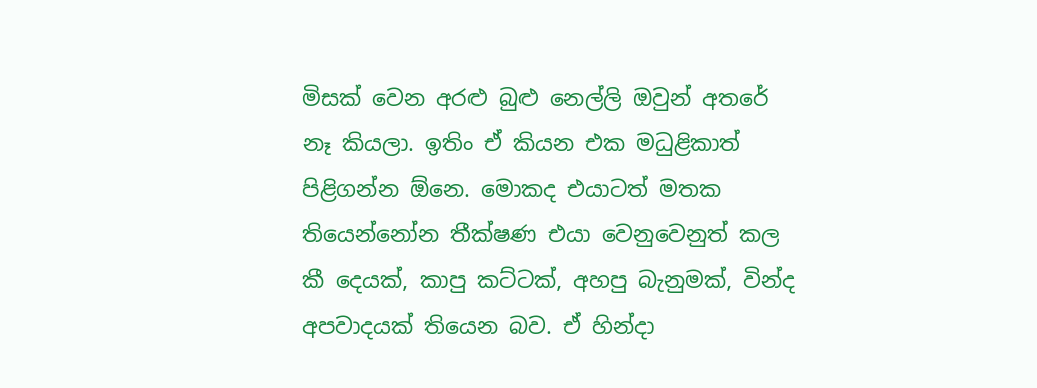මිසක් වෙන අරළු බුළු නෙල්ලි ඔවුන් අතරේ නෑ කියලා. ඉතිං ඒ කියන එක මධුළිකාත් පිළිගන්න ඕනෙ. මොකද එයාටත් මතක තියෙන්නෝන තීක්ෂණ එයා වෙනුවෙනුත් කල කී දෙයක්, කාපු කට්ටක්, අහපු බැනුමක්, වින්ද අපවාදයක් තියෙන බව. ඒ හින්දා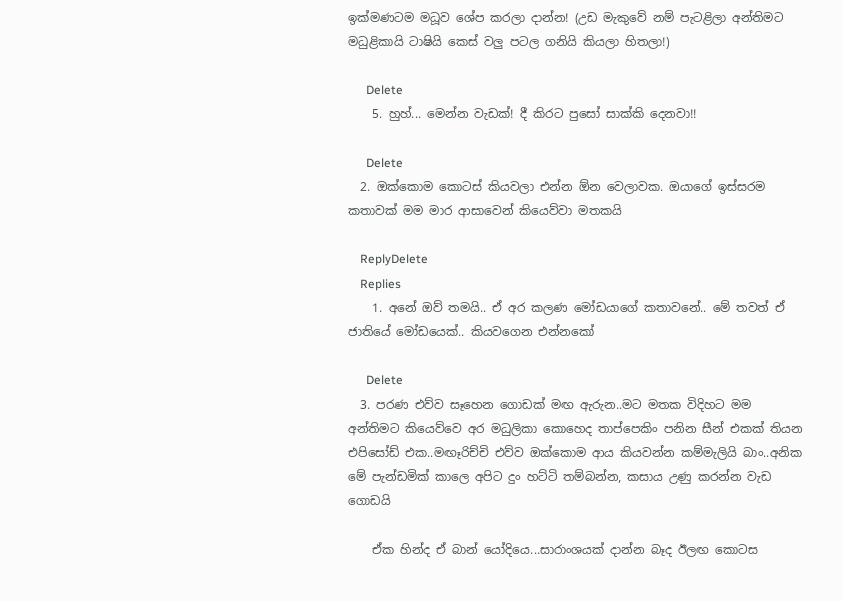ඉක්මණටම මධූව ශේප කරලා දාන්න! (උඩ මැකුවේ නම් පැටළිලා අන්තිමට මධුළිකායි ටාෂියි කෙස් වලු පටල ගනියි කියලා හිතලා!)

      Delete
    5. හුහ්... මෙන්න වැඩක්! දී කිරට පුසෝ සාක්කි දෙනවා!!

      Delete
  2. ඔක්කොම කොටස් කියවලා එන්න ඕන වෙලාවක. ඔයාගේ ඉස්සරම කතාවක් මම මාර ආසාවෙන් කියෙව්වා මතකයි

    ReplyDelete
    Replies
    1. අනේ ඔව් තමයි.. ඒ අර කලණ මෝඩයාගේ කතාවනේ.. මේ තවත් ඒ ජාතියේ මෝඩයෙක්.. කියවගෙන එන්නකෝ

      Delete
  3. පරණ එව්ව සෑහෙන ගොඩක් මඟ ඇරුන..මට මතක විදිහට මම අන්තිමට කියෙව්වෙ අර මධුලිකා කොහෙද තාප්පෙකිං පනින සීන් එකක් තියන එපිසෝඩ් එක..මඟෑරිච්චි එව්ව ඔක්කොම ආය කියවන්න කම්මැලියි බාං..අනික මේ පැන්ඩමික් කාලෙ අපිට දුං හට්ටි තම්බන්න, කසාය උණු කරන්න වැඩ ගොඩයි

    ඒක හින්ද ඒ බාන් යෝදියෙ...සාරාංශයක් දාන්න බෑද ඊලඟ කොටස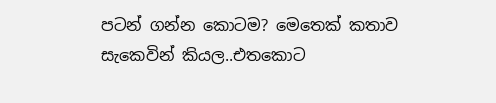පටන් ගන්න කොටම? මෙතෙක් කතාව සැකෙවින් කියල..එතකොට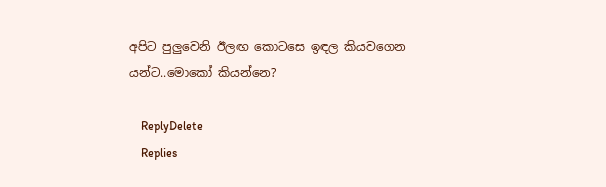අපිට පුලුවෙනි ඊලඟ කොටසෙ ඉඳල කියවගෙන යන්ට..මොකෝ කියන්නෙ?

    ReplyDelete
    Replies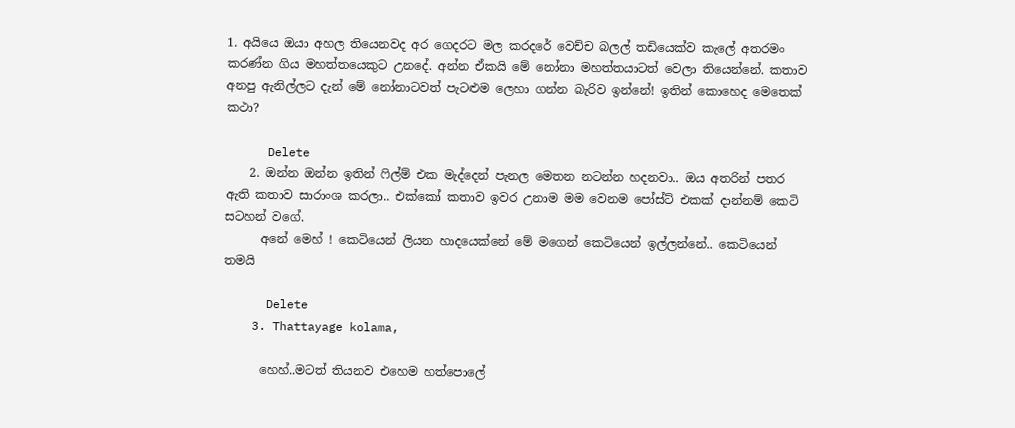1. අයියෙ ඔයා අහල තියෙනවද අර ගෙදරට මල කරදරේ වෙච්ච බලල් තඩියෙක්ව කැලේ අතරමං කරණ්න ගිය මහත්තයෙකුට උනදේ. අන්න ඒකයි මේ නෝනා මහත්තයාටත් වෙලා තියෙන්නේ. කතාව අනපු ඇනිල්ලට දැන් මේ නෝනාටවත් පැටළුම ලෙහා ගන්න බැරිව ඉන්නේ! ඉතින් කොහෙද මෙතෙක් කථා?

      Delete
    2. ඔන්න ඔන්න ඉතින් ෆිල්ම් එක මැද්දෙන් පැනල මෙතන නටන්න හදනවා.. ඔය අතරින් පතර ඇති කතාව සාරාංශ කරලා.. එක්කෝ කතාව ඉවර උනාම මම වෙනම පෝස්ට් එකක් දාන්නම් කෙටි සටහන් වගේ.
      අනේ මෙහ් ! කෙටියෙන් ලියන හාදයෙක්නේ මේ මගෙන් කෙටියෙන් ඉල්ලන්නේ.. කෙටියෙන් තමයි

      Delete
    3. Thattayage kolama,

      හෙහ්..මටත් තියනව එහෙම හත්පොලේ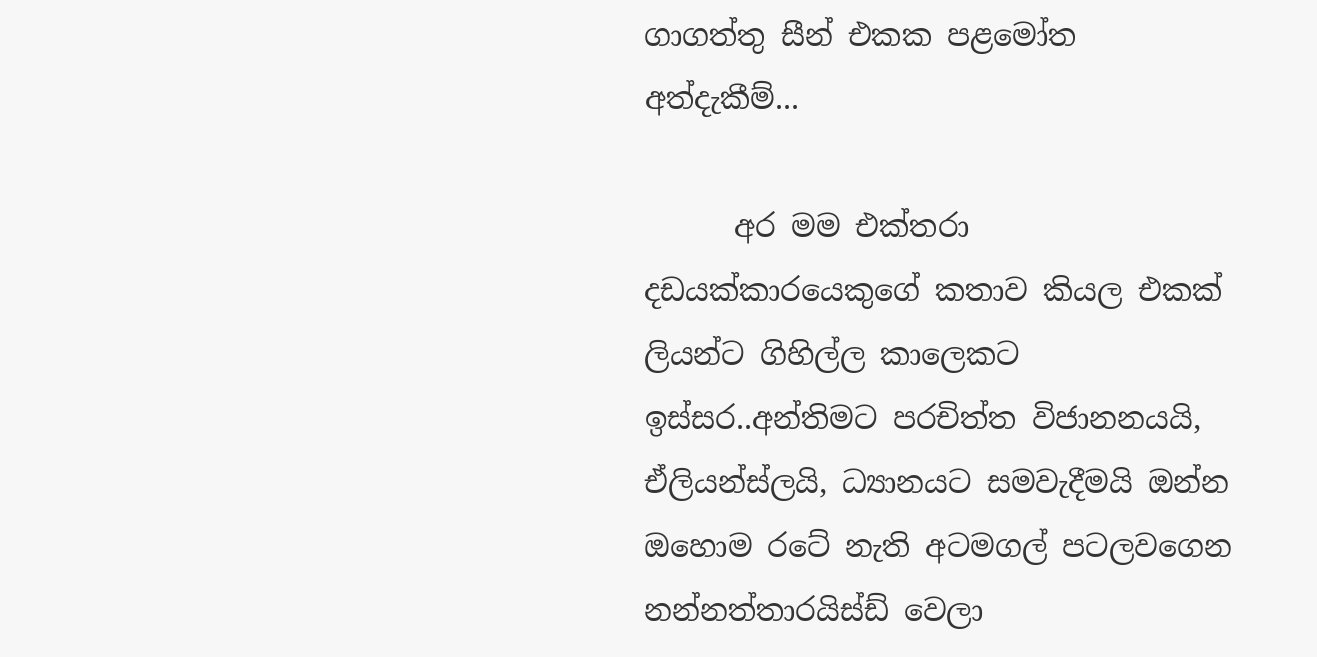ගාගත්තු සීන් එකක පළමෝත අත්දැකීම්...

      අර මම එක්තරා දඩයක්කාරයෙකුගේ කතාව කියල එකක් ලියන්ට ගිහිල්ල කාලෙකට ඉස්සර..අන්තිමට පරචිත්ත විජානනයයි, ඒලියන්ස්ලයි, ධ්‍යානයට සමවැදීමයි ඔන්න ඔහොම රටේ නැති අටමගල් පටලවගෙන නන්නත්තාරයිස්ඩ් වෙලා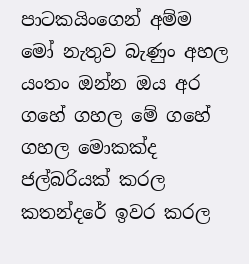පාටකයිංගෙන් අම්ම මෝ නැතුව බැණුං අහල යංතං ඔන්න ඔය අර ගහේ ගහල මේ ගහේ ගහල මොකක්ද ජල්බරියක් කරල කතන්දරේ ඉවර කරල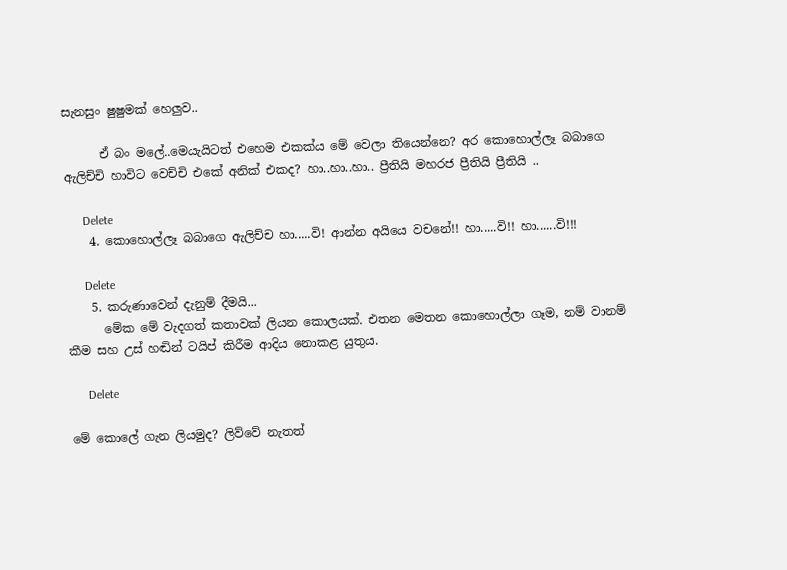සැනසුං ෂුෂුමක් හෙලුව..

      ඒ බං මලේ..මෙයැයිටත් එහෙම එකක්ය මේ වෙලා තියෙන්නෙ? අර කොහොල්ලෑ බබාගෙ ඇලිච්චි හාවිට වෙච්චි එකේ අනික් එකද? හා..හා..හා.. ප්‍රීතියි මහරජ ප්‍රීතියි ප්‍රීතියි ..

      Delete
    4. කොහොල්ලෑ බබාගෙ ඇලිච්ච හා.....වි! ආන්න අයියෙ වචනේ!! හා.....වි!! හා......වි!!!

      Delete
    5. කරුණාවෙන් දැනුම් දීමයි...
      මේක මේ වැදගත් කතාවක් ලියන කොලයක්. එතන මෙතන කොහොල්ලා ගෑම, නම් වානම් කීම සහ උස් හඬින් ටයිප් කිරීම ආදිය නොකළ යුතුය.

      Delete

මේ කොලේ ගැන ලියමුද? ලිව්වේ නැතත්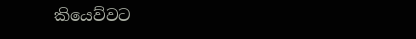කියෙව්වට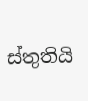ස්තුතියි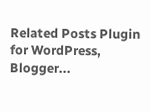Related Posts Plugin for WordPress, Blogger...